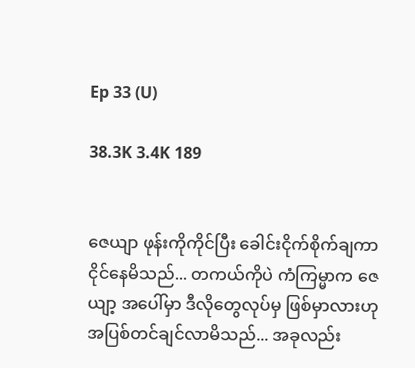Ep 33 (U)

38.3K 3.4K 189


ဇေယျာ ဖုန်းကိုကိုင်ပြီး ခေါင်းငိုက်စိုက်ချကာ ငိုင်နေမိသည်... တကယ်ကိုပဲ ကံကြမ္မာက ဇေယျာ့ အပေါ်မှာ ဒီလိုတွေလုပ်မှ ဖြစ်မှာလားဟု အပြစ်တင်ချင်လာမိသည်... အခုလည်း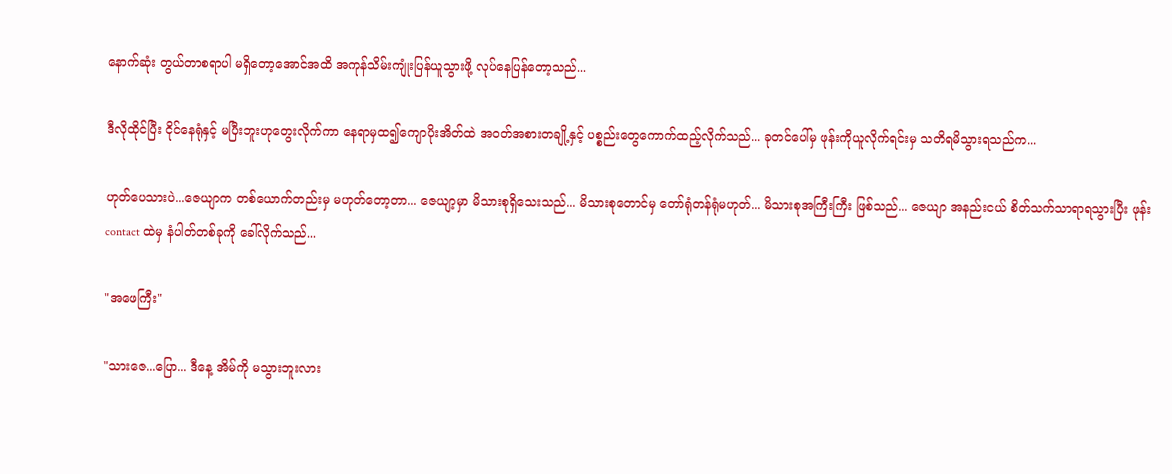နောက်ဆုံး တွယ်တာစရာပါ မရှိတော့အောင်အထိ အကုန်သိမ်းကျုံးပြန်ယူသွားဖို့ လုပ်နေပြန်တော့သည်...

ဒီလိုထိုင်ပြီး ငိုင်နေရုံနှင့် မပြီးဘူးဟုတွေးလိုက်ကာ နေရာမှထ၍ကျောပိုးအိတ်ထဲ အဝတ်အစားတချို့နှင့် ပစ္စည်းတွေကောက်ထည့်လိုက်သည်... ခုတင်ပေါ်မှ ဖုန်းကိုယူလိုက်ရင်းမှ သတိရမိသွားရသည်က...

ဟုတ်ပေသားပဲ...ဇေယျာက တစ်ယောက်တည်းမှ မဟုတ်တော့တာ... ဇေယျာ့မှာ မိသားစုရှိသေးသည်... မိသားစုတောင်မှ တော်ရုံတန်ရုံမဟုတ်... မိသားစုအကြီးကြီး ဖြစ်သည်... ဇေယျာ အနည်းငယ် စိတ်သက်သာရာရသွားပြီး ဖုန်း contact ထဲမှ နံပါတ်တစ်ခုကို ခေါ်လိုက်သည်...

"အဖေကြီး"

"သားဇေ...ပြော... ဒီနေ့ အိမ်ကို မသွားဘူးလား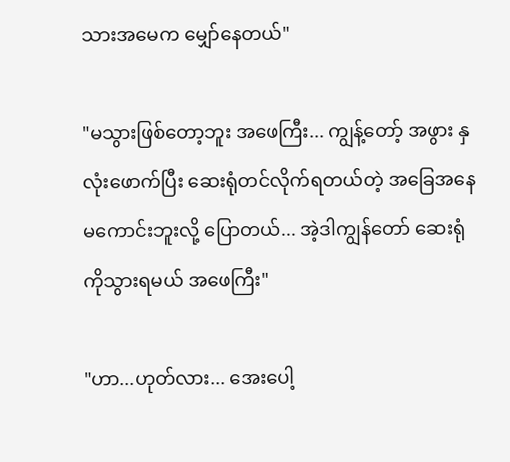သားအမေက မျှော်နေတယ်"

"မသွားဖြစ်တော့ဘူး အဖေကြီး... ကျွန့်တော့် အဖွား နှလုံးဖောက်ပြီး ဆေးရုံတင်လိုက်ရတယ်တဲ့ အခြေအနေမကောင်းဘူးလို့ ပြောတယ်... အဲ့ဒါကျွန်တော် ဆေးရုံကိုသွားရမယ် အဖေကြီး"

"ဟာ...ဟုတ်လား... အေးပေါ့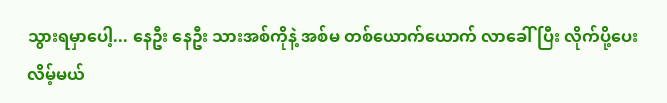သွားရမှာပေါ့... နေဦး နေဦး သားအစ်ကိုနဲ့ အစ်မ တစ်ယောက်ယောက် လာခေါ်ပြီး လိုက်ပို့ပေးလိမ့်မယ်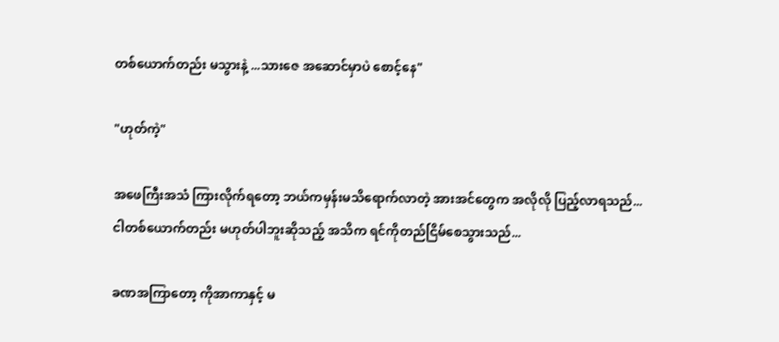တစ်ယောက်တည်း မသွားနဲ့ ...သားဇေ အဆောင်မှာပဲ စောင့်နေ"

"ဟုတ်ကဲ့"

အဖေကြီးအသံ ကြားလိုက်ရတော့ ဘယ်ကမှန်းမသိရောက်လာတဲ့ အားအင်တွေက အလိုလို ပြည့်လာရသည်... ငါတစ်ယောက်တည်း မဟုတ်ပါဘူးဆိုသည့် အသိက ရင်ကိုတည်ငြိမ်စေသွားသည်...

ခဏအကြာတော့ ကိုအာကာနှင့် မ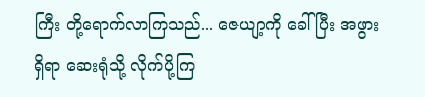ကြီး တို့ရောက်လာကြသည်... ဇေယျာ့ကို ခေါ်ပြီး အဖွားရှိရာ ဆေးရုံသို့ လိုက်ပို့ကြ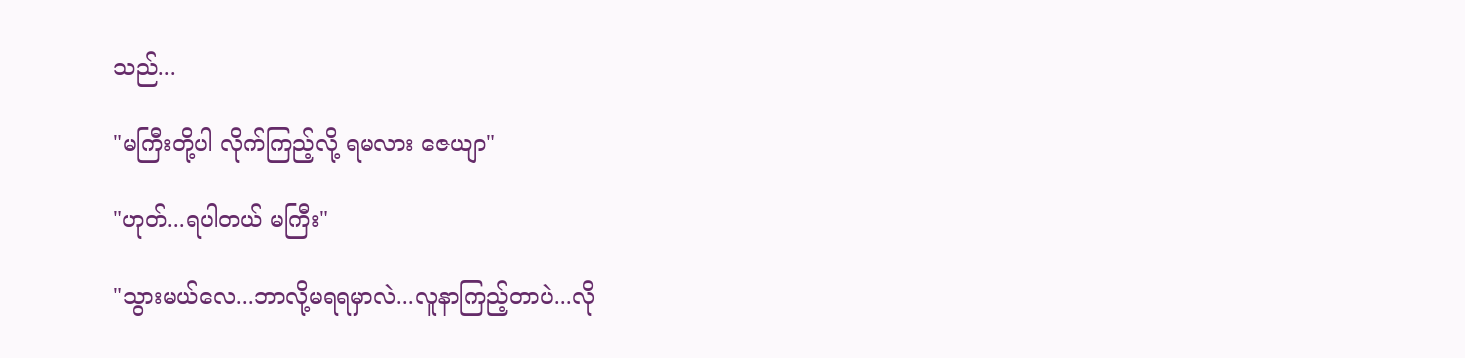သည်...

"မကြီးတို့ပါ လိုက်ကြည့်လို့ ရမလား ဇေယျာ"

"ဟုတ်...ရပါတယ် မကြီး"

"သွားမယ်လေ...ဘာလို့မရရမှာလဲ...လူနာကြည့်တာပဲ...လို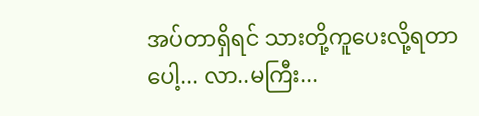အပ်တာရှိရင် သားတို့ကူပေးလို့ရတာပေါ့... လာ..မကြီး...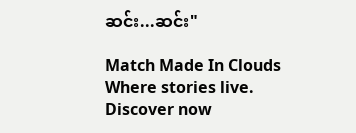ဆင်း...ဆင်း"

Match Made In Clouds Where stories live. Discover now